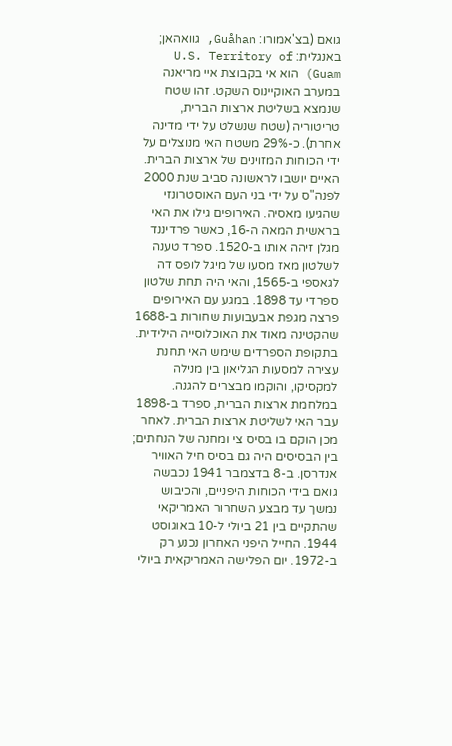גואם (בצ'אמורו: Guåhan, גוואהאן; באנגלית: U.S. Territory of Guam) הוא אי בקבוצת איי מריאנה במערב האוקיינוס השקט. זהו שטח שנמצא בשליטת ארצות הברית, טריטוריה (שטח שנשלט על ידי מדינה אחרת). כ-29% משטח האי מנוצלים על ידי הכוחות המזוינים של ארצות הברית.
האיים יושבו לראשונה סביב שנת 2000 לפנה"ס על ידי בני העם האוסטרונזי שהגיעו מאסיה. האירופים גילו את האי בראשית המאה ה-16, כאשר פרדיננד מגלן זיהה אותו ב-1520. ספרד טענה לשלטון מאז מסעו של מיגל לופס דה לגאספי ב-1565, והאי היה תחת שלטון ספרדי עד 1898. במגע עם האירופים פרצה מגפת אבעבועות שחורות ב-1688 שהקטינה מאוד את האוכלוסייה הילידית. בתקופת הספרדים שימש האי תחנת עצירה למסעות הגליאון בין מנילה למקסיקו, והוקמו מבצרים להגנה.
במלחמת ארצות הברית, ספרד ב-1898 עבר האי לשליטת ארצות הברית. לאחר מכן הוקם בו בסיס צי ומחנה של הנחתים; בין הבסיסים היה גם בסיס חיל האוויר אנדרסן. ב-8 בדצמבר 1941 נכבשה גואם בידי הכוחות היפניים, והכיבוש נמשך עד מבצע השחרור האמריקאי שהתקיים בין 21 ביולי ל-10 באוגוסט 1944. החייל היפני האחרון נכנע רק ב-1972. יום הפלישה האמריקאית ביולי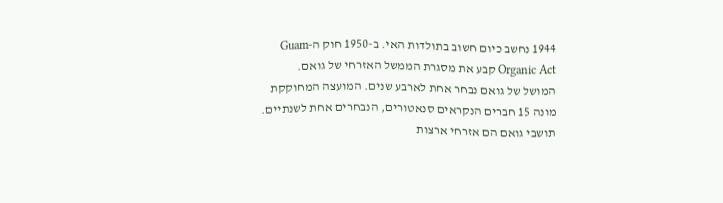1944 נחשב כיום חשוב בתולדות האי. ב-1950 חוק ה-Guam Organic Act קבע את מסגרת הממשל האזרחי של גואם.
המושל של גואם נבחר אחת לארבע שנים. המועצה המחוקקת מונה 15 חברים הנקראים סנאטורים, הנבחרים אחת לשנתיים. תושבי גואם הם אזרחי ארצות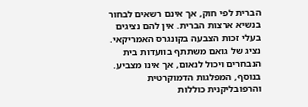הברית לפי חוק, אך אינם רשאים לבחור בנשיא ארצות הברית. אין להם נציגים בעלי זכות הצבעה בקונגרס האמריקאי. נציג של גואם משתתף בוועדות בית הנבחרים ויכול לנאום, אך אינו מצביע. בנוסף, המפלגות הדמוקרטית והרפובליקנית כוללות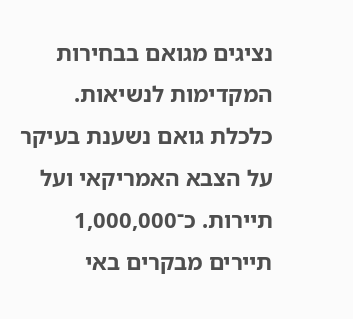נציגים מגואם בבחירות המקדימות לנשיאות.
כלכלת גואם נשענת בעיקר על הצבא האמריקאי ועל תיירות. כ־1,000,000 תיירים מבקרים באי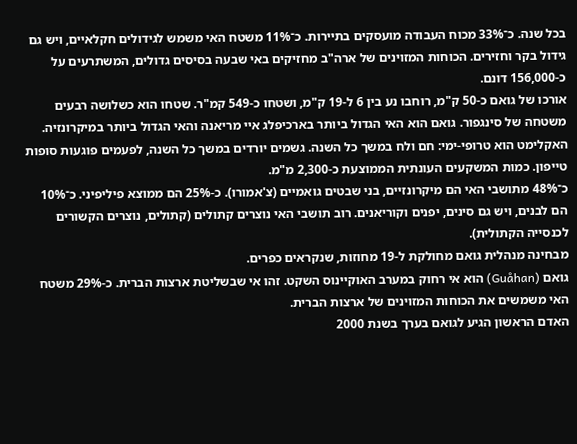בכל שנה. כ־33% מכוח העבודה מועסקים בתיירות. כ־11% משטח האי משמש לגידולים חקלאיים, ויש גם גידול בקר וחזירים. הכוחות המזוינים של ארה"ב מחזיקים באי שבעה בסיסים גדולים, המשתרעים על כ-156,000 דונם.
אורכו של גואם כ-50 ק"מ, רוחבו נע בין 6 ל-19 ק"מ, ושטחו כ-549 קמ"ר. שטחו הוא כשלושה רבעים משטחה של סינגפור. גואם הוא האי הגדול ביותר בארכיפלג איי מריאנה והאי הגדול ביותר במיקרונזיה.
האקלימט הוא טרופי-ימי: חם ולח במשך כל השנה. גשמים יורדים במשך כל השנה, לפעמים פוגעות סופות טייפון. כמות המשקעים העונתית הממוצעת כ-2,300 מ"מ.
כ־48% מתושבי האי הם מיקרונזיים, בני שבטים גואמיים (צ'אמורו). כ-25% הם ממוצא פיליפיני. כ־10% הם לבנים, ויש גם סינים, יפנים וקוריאנים. רוב תושבי האי נוצרים קתולים (קתולים, נוצרים הקשורים לכנסייה הקתולית).
מבחינה מנהלית גואם מחולקת ל-19 מחוזות, שנקראים כפרים.
גואם (Guåhan) הוא אי רחוק במערב האוקיינוס השקט. זהו אי שבשליטת ארצות הברית. כ-29% משטח האי משמשים את הכוחות המזוינים של ארצות הברית.
האדם הראשון הגיע לגואם בערך בשנת 2000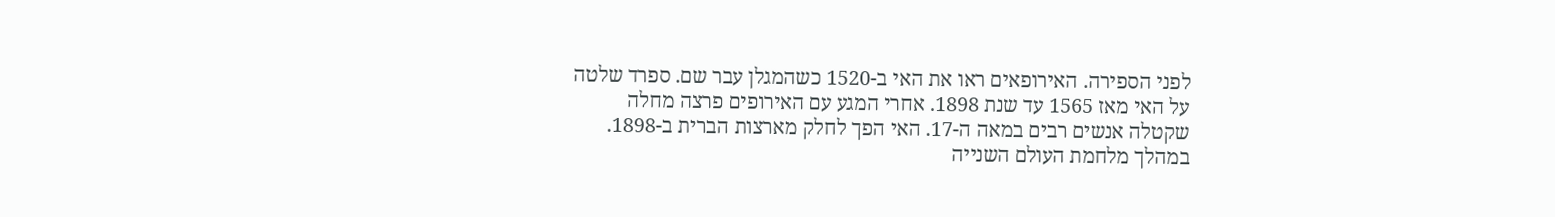לפני הספירה. האירופאים ראו את האי ב-1520 כשהמגלן עבר שם. ספרד שלטה על האי מאז 1565 עד שנת 1898. אחרי המגע עם האירופים פרצה מחלה שקטלה אנשים רבים במאה ה-17. האי הפך לחלק מארצות הברית ב-1898.
במהלך מלחמת העולם השנייה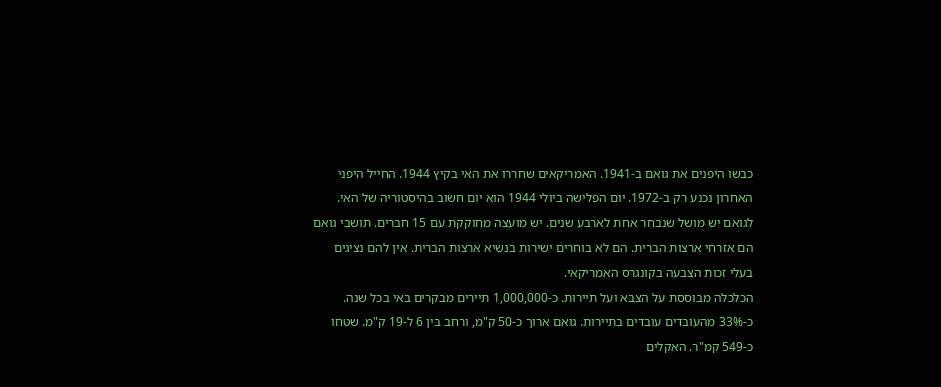כבשו היפנים את גואם ב-1941. האמריקאים שחררו את האי בקיץ 1944. החייל היפני האחרון נכנע רק ב-1972. יום הפלישה ביולי 1944 הוא יום חשוב בהיסטוריה של האי.
לגואם יש מושל שנבחר אחת לארבע שנים. יש מועצה מחוקקת עם 15 חברים. תושבי גואם הם אזרחי ארצות הברית. הם לא בוחרים ישירות בנשיא ארצות הברית. אין להם נציגים בעלי זכות הצבעה בקונגרס האמריקאי.
הכלכלה מבוססת על הצבא ועל תיירות. כ-1,000,000 תיירים מבקרים באי בכל שנה. כ-33% מהעובדים עובדים בתיירות. גואם ארוך כ-50 ק"מ, ורחב בין 6 ל-19 ק"מ. שטחו כ-549 קמ"ר. האקלים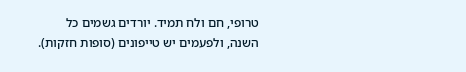טרופי, חם ולח תמיד. יורדים גשמים כל השנה, ולפעמים יש טייפונים (סופות חזקות).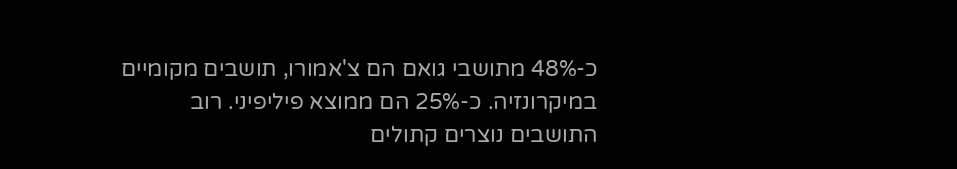כ-48% מתושבי גואם הם צ'אמורו, תושבים מקומיים במיקרונזיה. כ-25% הם ממוצא פיליפיני. רוב התושבים נוצרים קתולים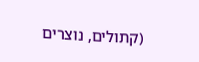(קתולים, נוצרים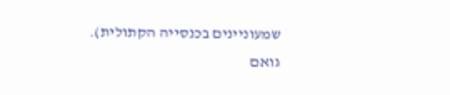שמעוניינים בכנסייה הקתולית).
גואם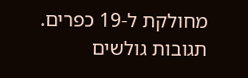מחולקת ל-19 כפרים.
תגובות גולשים